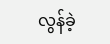လွန်ခဲ့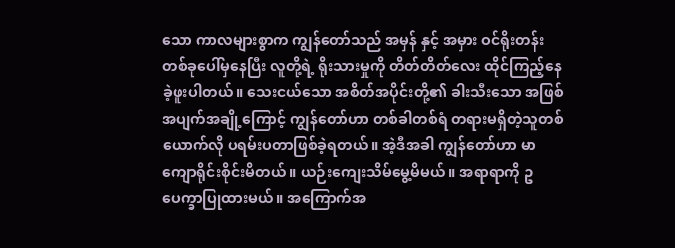သော ကာလများစွာက ကျွန်တော်သည် အမှန် နှင့် အမှား ဝင်ရိုးတန်းတစ်ခုပေါ်မှနေပြီး လူတို့ရဲ့ ရိုးသားမှုကို တိတ်တိတ်လေး ထိုင်ကြည့်နေခဲ့ဖူးပါတယ်။ သေးငယ်သော အစိတ်အပိုင်းတို့၏ ခါးသီးသော အဖြစ်အပျက်အချို့ကြောင့် ကျွန်တော်ဟာ တစ်ခါတစ်ရံ တရားမရှိတဲ့သူတစ်ယောက်လို ပရမ်းပတာဖြစ်ခဲ့ရတယ်။ အဲ့ဒီအခါ ကျွန်တော်ဟာ မာကျောရိုင်းစိုင်းမိတယ်။ ယဉ်းကျေးသိမ်မွေ့မိမယ်။ အရာရာကို ဥပေက္ခာပြုထားမယ်။ အကြောက်အ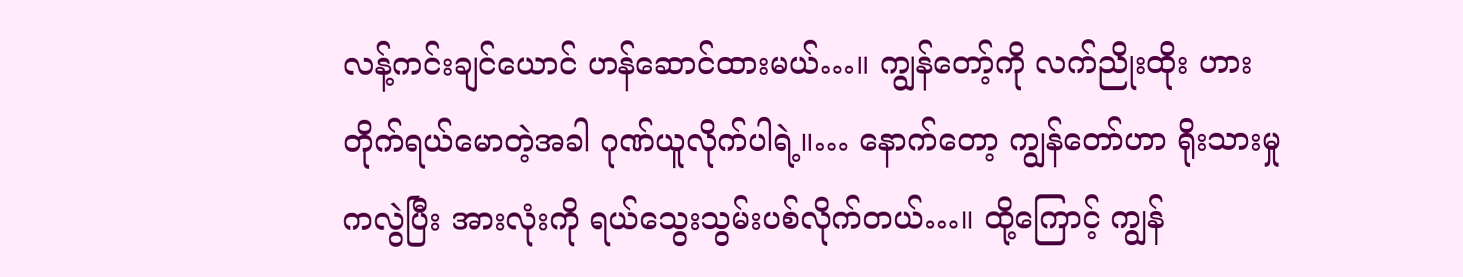လန့်ကင်းချင်ယောင် ဟန်ဆောင်ထားမယ်…။ ကျွန်တော့်ကို လက်ညိုးထိုး ဟားတိုက်ရယ်မောတဲ့အခါ ဂုဏ်ယူလိုက်ပါရဲ့။… နောက်တော့ ကျွန်တော်ဟာ ရိုးသားမှုကလွဲပြီး အားလုံးကို ရယ်သွေးသွမ်းပစ်လိုက်တယ်…။ ထို့ကြောင့် ကျွန်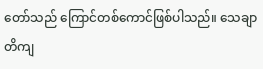တော်သည် ကြောင်တစ်ကောင်ဖြစ်ပါသည်။ သေချာတိကျ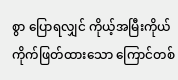စွာ ပြောရလျှင် ကိုယ့်အမြီးကိုယ် ကိုက်ဖြတ်ထားသော ကြောင်တစ်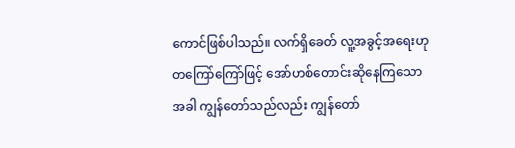ကောင်ဖြစ်ပါသည်။ လက်ရှိခေတ် လူ့အခွင့်အရေးဟု တကြော်ကြော်ဖြင့် အော်ဟစ်တောင်းဆိုနေကြသောအခါ ကျွန်တော်သည်လည်း ကျွန်တော်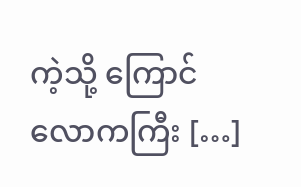ကဲ့သို့ ကြောင်လောကကြီး […]